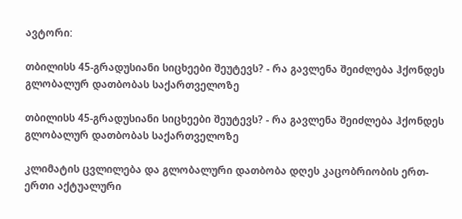ავტორი:

თბილისს 45-გრადუსიანი სიცხეები შეუტევს? - რა გავლენა შეიძლება ჰქონდეს გლობალურ დათბობას საქართველოზე

თბილისს 45-გრადუსიანი სიცხეები შეუტევს? - რა გავლენა შეიძლება ჰქონდეს გლობალურ დათბობას საქართველოზე

კლიმატის ცვლილება და გლობალური დათბობა დღეს კაცობრიობის ერთ-ერთი აქტუალური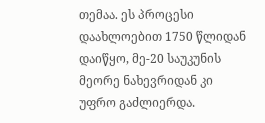თემაა. ეს პროცესი დაახლოებით 1750 წლიდან დაიწყო, მე-20 საუკუნის მეორე ნახევრიდან კი უფრო გაძლიერდა.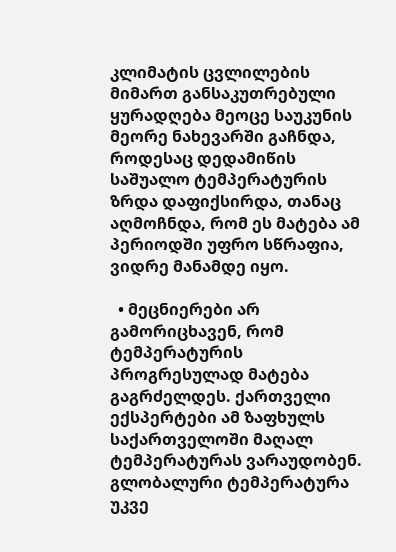კლიმატის ცვლილების მიმართ განსაკუთრებული ყურადღება მეოცე საუკუნის მეორე ნახევარში გაჩნდა, როდესაც დედამიწის საშუალო ტემპერატურის ზრდა დაფიქსირდა, თანაც აღმოჩნდა, რომ ეს მატება ამ პერიოდში უფრო სწრაფია, ვიდრე მანამდე იყო.

  • მეცნიერები არ გამორიცხავენ, რომ ტემპერატურის პროგრესულად მატება გაგრძელდეს. ქართველი ექსპერტები ამ ზაფხულს საქართველოში მაღალ ტემპერატურას ვარაუდობენ. გლობალური ტემპერატურა უკვე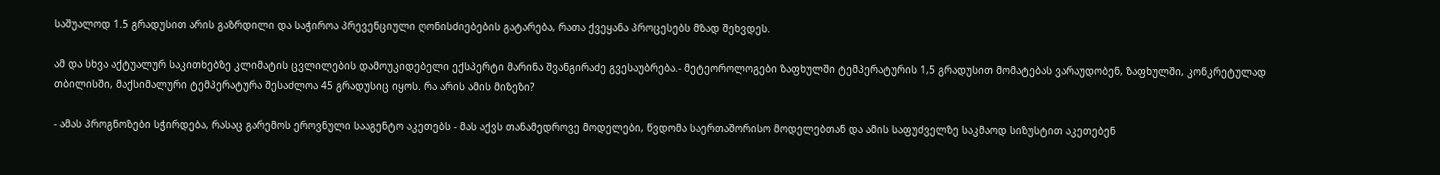საშუალოდ 1.5 გრადუსით არის გაზრდილი და საჭიროა პრევენციული ღონისძიებების გატარება, რათა ქვეყანა პროცესებს მზად შეხვდეს.

ამ და სხვა აქტუალურ საკითხებზე კლიმატის ცვლილების დამოუკიდებელი ექსპერტი მარინა შვანგირაძე გვესაუბრება.- მეტეოროლოგები ზაფხულში ტემპერატურის 1,5 გრადუსით მომატებას ვარაუდობენ, ზაფხულში, კონკრეტულად თბილისში, მაქსიმალური ტემპერატურა შესაძლოა 45 გრადუსიც იყოს. რა არის ამის მიზეზი?

- ამას პროგნოზები სჭირდება, რასაც გარემოს ეროვნული სააგენტო აკეთებს - მას აქვს თანამედროვე მოდელები, წვდომა საერთაშორისო მოდელებთან და ამის საფუძველზე საკმაოდ სიზუსტით აკეთებენ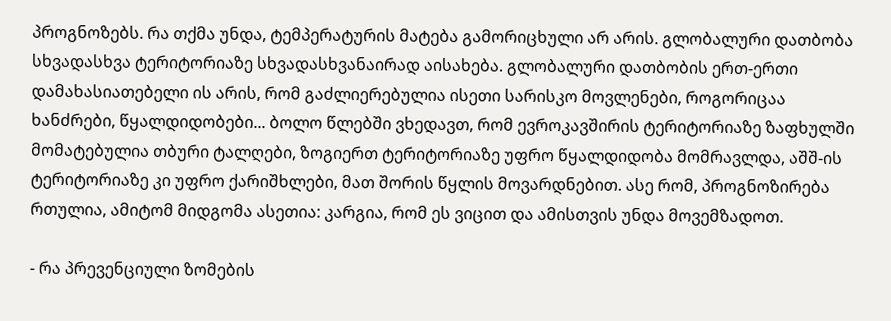პროგნოზებს. რა თქმა უნდა, ტემპერატურის მატება გამორიცხული არ არის. გლობალური დათბობა სხვადასხვა ტერიტორიაზე სხვადასხვანაირად აისახება. გლობალური დათბობის ერთ-ერთი დამახასიათებელი ის არის, რომ გაძლიერებულია ისეთი სარისკო მოვლენები, როგორიცაა ხანძრები, წყალდიდობები... ბოლო წლებში ვხედავთ, რომ ევროკავშირის ტერიტორიაზე ზაფხულში მომატებულია თბური ტალღები, ზოგიერთ ტერიტორიაზე უფრო წყალდიდობა მომრავლდა, აშშ-ის ტერიტორიაზე კი უფრო ქარიშხლები, მათ შორის წყლის მოვარდნებით. ასე რომ, პროგნოზირება რთულია, ამიტომ მიდგომა ასეთია: კარგია, რომ ეს ვიცით და ამისთვის უნდა მოვემზადოთ.

- რა პრევენციული ზომების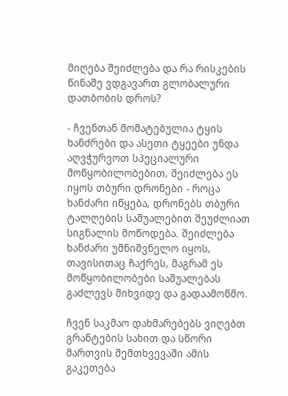მიღება შეიძლება და რა რისკების წინაშე ვდგავართ გლობალური დათბობის დროს?

- ჩვენთან მომატებულია ტყის ხანძრები და ასეთი ტყეები უნდა აღვჭურვოთ სპეციალური მოწყობილობებით, შეიძლება ეს იყოს თბური დრონები - როცა ხანძარი იწყება, დრონებს თბური ტალღების საშუალებით შეუძლიათ სიგნალის მოწოდება. შეიძლება ხანძარი უმნიშვნელო იყოს, თავისითაც ჩაქრეს, მაგრამ ეს მოწყობილობები საშუალებას გაძლევს მიხვიდე და გადაამოწმო.

ჩვენ საკმაო დახმარებებს ვიღებთ გრანტების სახით და სწორი მართვის შემთხვევაში ამის გაკეთება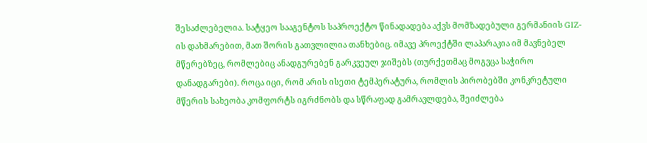შესაძლებელია. სატყეო სააგენტოს საპროექტო წინადადება აქვს მომზადებული გერმანიის GIZ-ის დახმარებით, მათ შორის გათვლილია თანხებიც. იმავე პროექტში ლაპარაკია იმ მავნებელ მწერებზეც, რომლებიც ანადგურებენ გარკვეულ ჯიშებს (თურქეთმაც მოგვცა საჭირო დანადგარები). როცა იცი, რომ არის ისეთი ტემპერატურა, რომლის პირობებში კონკრეტული მწერის სახეობა კომფორტს იგრძნობს და სწრაფად გამრავლდება, შეიძლება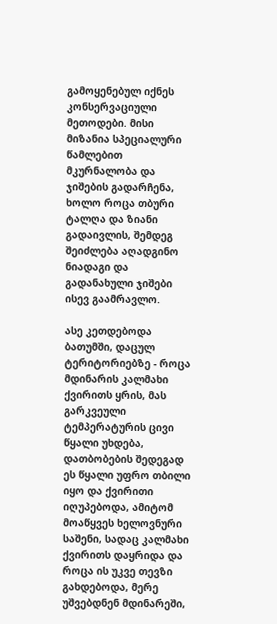გამოყენებულ იქნეს კონსერვაციული მეთოდები. მისი მიზანია სპეციალური წამლებით მკურნალობა და ჯიშების გადარჩენა, ხოლო როცა თბური ტალღა და ზიანი გადაივლის, შემდეგ შეიძლება აღადგინო ნიადაგი და გადანახული ჯიშები ისევ გაამრავლო.

ასე კეთდებოდა ბათუმში, დაცულ ტერიტორიებზე - როცა მდინარის კალმახი ქვირითს ყრის, მას გარკვეული ტემპერატურის ცივი წყალი უხდება, დათბობების შედეგად ეს წყალი უფრო თბილი იყო და ქვირითი იღუპებოდა, ამიტომ მოაწყვეს ხელოვნური საშენი, სადაც კალმახი ქვირითს დაყრიდა და როცა ის უკვე თევზი გახდებოდა, მერე უშვებდნენ მდინარეში,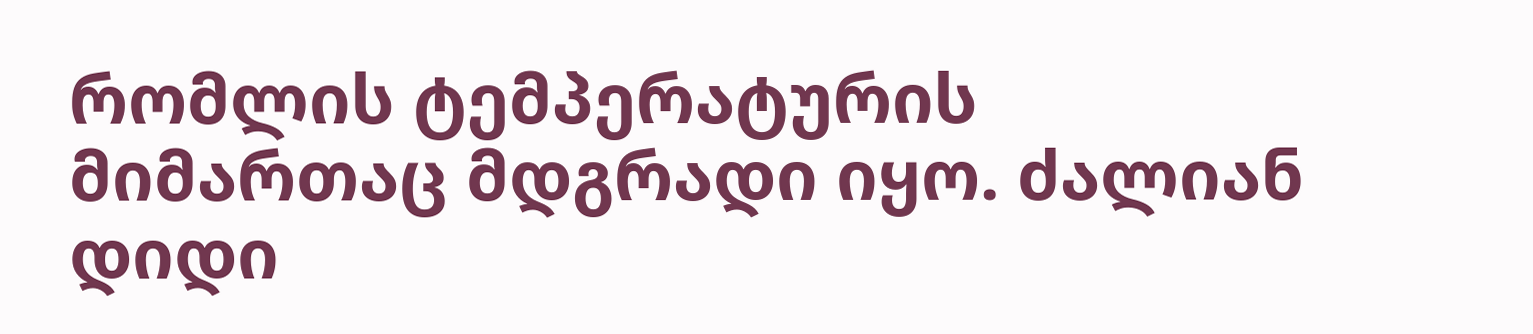რომლის ტემპერატურის მიმართაც მდგრადი იყო. ძალიან დიდი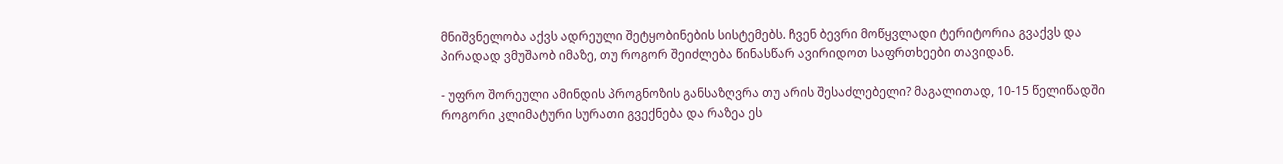მნიშვნელობა აქვს ადრეული შეტყობინების სისტემებს. ჩვენ ბევრი მოწყვლადი ტერიტორია გვაქვს და პირადად ვმუშაობ იმაზე, თუ როგორ შეიძლება წინასწარ ავირიდოთ საფრთხეები თავიდან.

- უფრო შორეული ამინდის პროგნოზის განსაზღვრა თუ არის შესაძლებელი? მაგალითად, 10-15 წელიწადში როგორი კლიმატური სურათი გვექნება და რაზეა ეს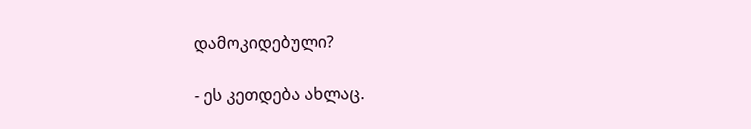დამოკიდებული?

- ეს კეთდება ახლაც.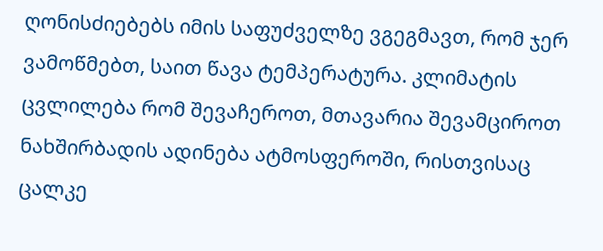ღონისძიებებს იმის საფუძველზე ვგეგმავთ, რომ ჯერ ვამოწმებთ, საით წავა ტემპერატურა. კლიმატის ცვლილება რომ შევაჩეროთ, მთავარია შევამციროთ ნახშირბადის ადინება ატმოსფეროში, რისთვისაც ცალკე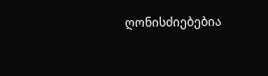ღონისძიებებია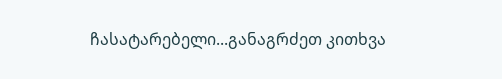ჩასატარებელი...განაგრძეთ კითხვა